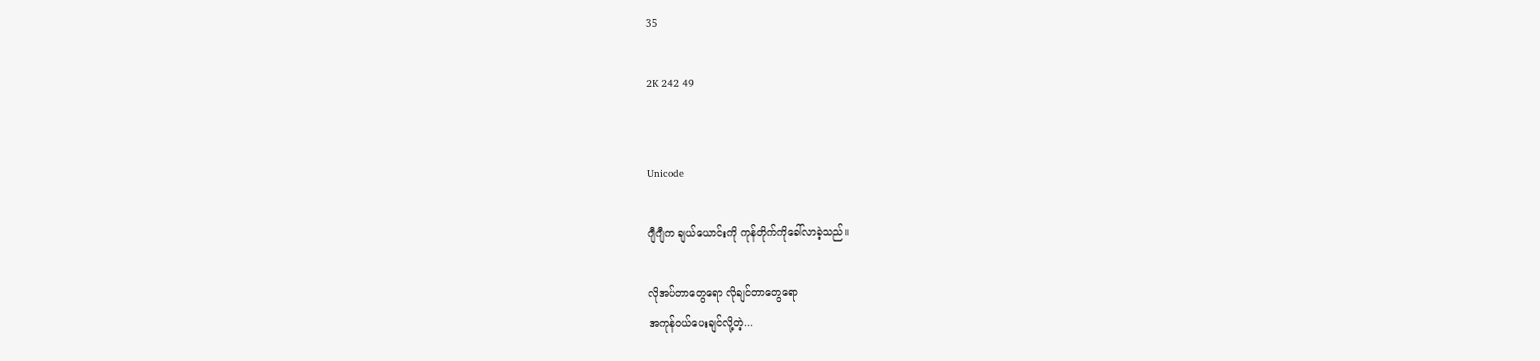35

2K 242 49


Unicode

ဂျီဂျီက ချယ်ယောင်းကို ကုန်တိုက်ကိုခေါ်လာခဲ့သည်။

လိုအပ်တာတွေရော လိုချင်တာတွေရော
အကုန်ဝယ်ပေးချင်လို့တဲ့...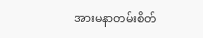အားမနာတမ်းစိတ်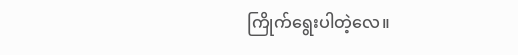ကြိုက်ရွေးပါတဲ့လေ။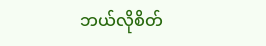ဘယ်လိုစိတ်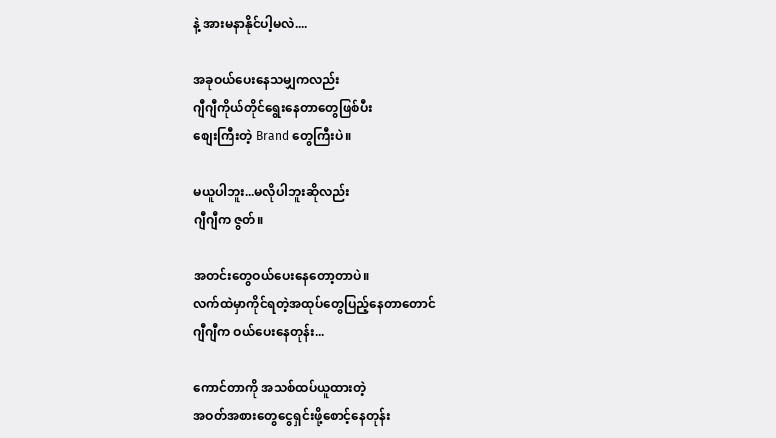နဲ့ အားမနာနိုင်ပါ့မလဲ....

အခုဝယ်ပေးနေသမျှကလည်း
ဂျီဂျီကိုယ်တိုင်ရွေးနေတာတွေဖြစ်ပီး
စျေးကြီးတဲ့ Brand တွေကြီးပဲ။

မယူပါဘူး...မလိုပါဘူးဆိုလည်း
ဂျီဂျီက ဇွတ်။

အတင်းတွေဝယ်ပေးနေတော့တာပဲ။
လက်ထဲမှာကိုင်ရတဲ့အထုပ်တွေပြည့်နေတာတောင်
ဂျီဂျီက ဝယ်ပေးနေတုန်း...

ကောင်တာကို အသစ်ထပ်ယူထားတဲ့
အဝတ်အစားတွေငွေရှင်းဖို့စောင့်နေတုန်း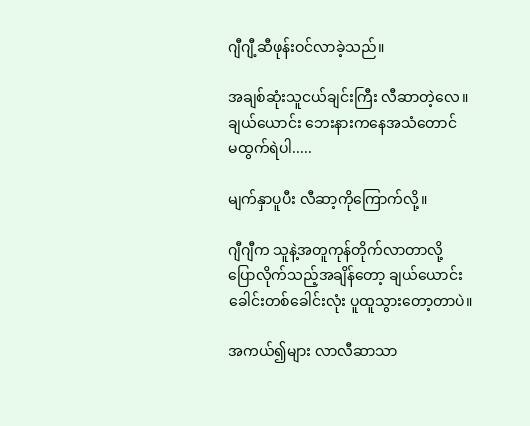ဂျီဂျီ့ဆီဖုန်းဝင်လာခဲ့သည်။

အချစ်ဆုံးသူငယ်ချင်းကြီး လီဆာတဲ့လေ။
ချယ်ယောင်း ဘေးနားကနေအသံတောင်
မထွက်ရဲပါ.....

မျက်နှာပူပီး လီဆာ့ကိုကြောက်လို့။

ဂျီဂျီက သူနဲ့အတူကုန်တိုက်လာတာလို့
ပြောလိုက်သည့်အချိန်တော့ ချယ်ယောင်း
ခေါင်းတစ်ခေါင်းလုံး ပူထူသွားတော့တာပဲ။

အကယ်၍များ လာလီဆာသာ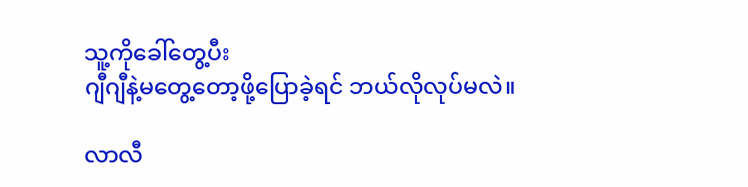သူ့ကိုခေါ်တွေ့ပီး
ဂျီဂျီနဲ့မတွေ့တော့ဖို့ပြောခဲ့ရင် ဘယ်လိုလုပ်မလဲ။

လာလီ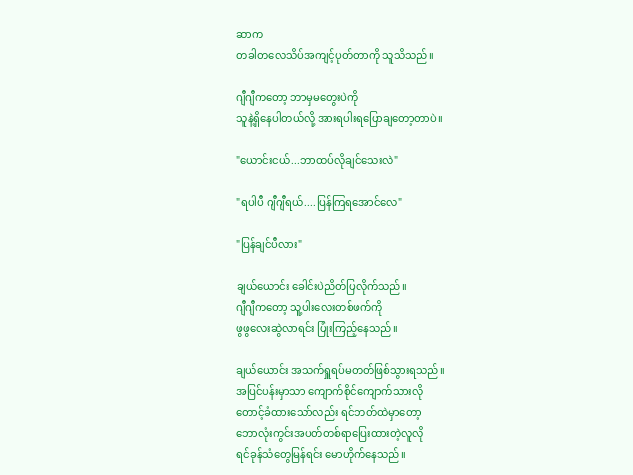ဆာက
တခါတလေသိပ်အကျင့်ပုတ်တာကို သူသိသည်။

ဂျီဂျီကတော့ ဘာမှမတွေးပဲကို
သူနဲ့ရှိနေပါတယ်လို့ အားရပါးရပြောချတော့တာပဲ။

"ယောင်းငယ်...ဘာထပ်လိုချင်သေးလဲ"

"ရပါပီ ဂျီဂျီရယ်....ပြန်ကြရအောင်လေ"

"ပြန်ချင်ပီလား"

ချယ်ယောင်း ခေါင်းပဲညိတ်ပြလိုက်သည်။
ဂျီဂျီကတော့ သူ့ပါးလေးတစ်ဖက်ကို
ဖွဖွလေးဆွဲလာရင်း ပြုံးကြည့်နေသည်။

ချယ်ယောင်း အသက်ရှူရပ်မတတ်ဖြစ်သွားရသည်။
အပြင်ပန်းမှာသာ ကျောက်စိုင်ကျောက်သားလို
တောင့်ခံထားသော်လည်း ရင်ဘတ်ထဲမှာတော့
ဘောလုံးကွင်းအပတ်တစ်ရာပြေးထားတဲ့လူလို
ရင်ခုန်သံတွေမြန်ရင်း မောဟိုက်နေသည်။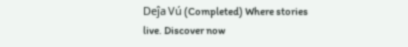Deĵa Vú (Completed) Where stories live. Discover now